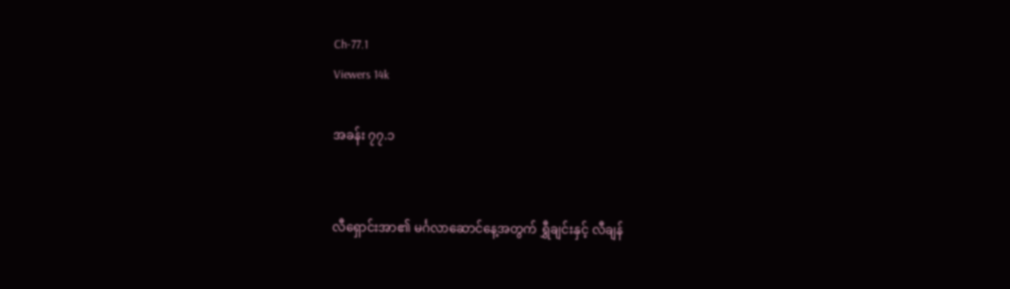Ch-77.1
Viewers 14k

အခန်း ၇၇.၁


လီရှောင်းအာ၏ မင်္ဂလာဆောင်နေ့အတွက် ရွှီချင်းနှင့် လီချန်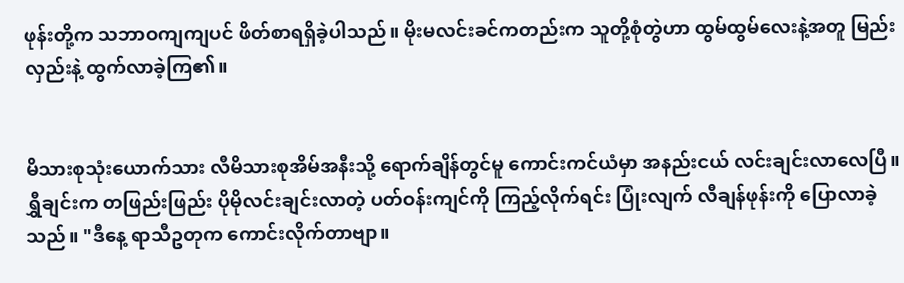ဖုန်းတို့က သဘာဝကျကျပင် ဖိတ်စာရရှိခဲ့ပါသည်။ မိုးမလင်းခင်ကတည်းက သူတို့စုံတွဲဟာ ထွမ်ထွမ်လေးနဲ့အတူ မြည်းလှည်းနဲ့ ထွက်လာခဲ့ကြ၏။


မိသားစုသုံးယောက်သား လီမိသားစုအိမ်အနီးသို့ ရောက်ချိန်တွင်မူ ကောင်းကင်ယံမှာ အနည်းငယ် လင်းချင်းလာလေပြီ။ ရွှီချင်းက တဖြည်းဖြည်း ပိုမိုလင်းချင်းလာတဲ့ ပတ်ဝန်းကျင်ကို ကြည့်လိုက်ရင်း ပြုံးလျက် လီချန်ဖုန်းကို ပြောလာခဲ့သည်။ "ဒီနေ့ ရာသီဥတုက ကောင်းလိုက်တာဗျာ။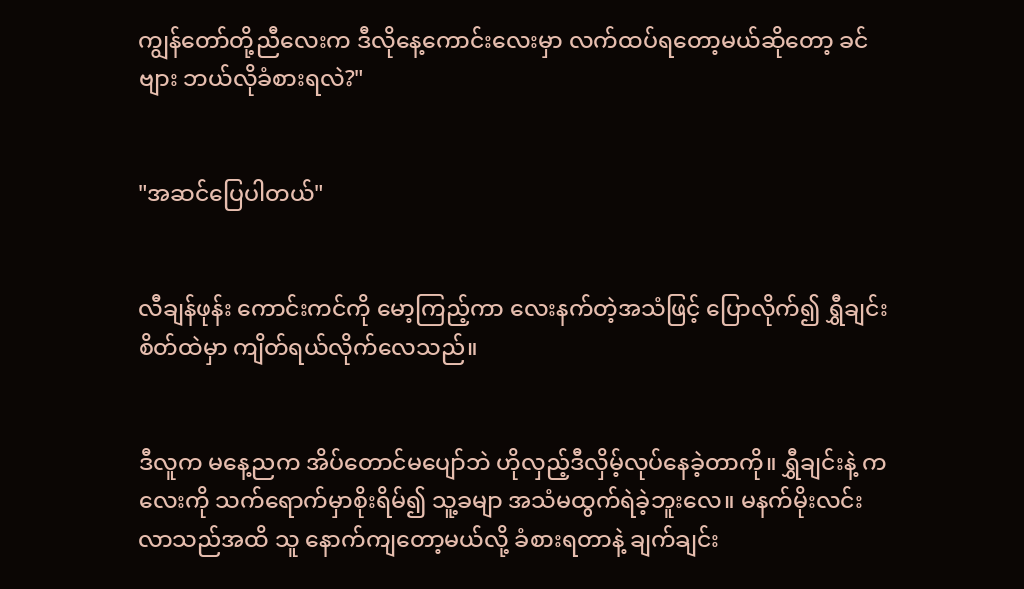ကျွန်တော်တို့ညီလေးက ဒီလိုနေ့ကောင်းလေးမှာ လက်ထပ်ရတော့မယ်ဆိုတော့ ခင်ဗျား ဘယ်လိုခံစားရလဲ?"


"အဆင်ပြေပါတယ်"


လီချန်ဖုန်း ကောင်းကင်ကို မော့ကြည့်ကာ လေးနက်တဲ့အသံဖြင့် ပြောလိုက်၍ ရွှီချင်းစိတ်ထဲမှာ ကျိတ်ရယ်လိုက်လေသည်။


ဒီလူက မနေ့ညက အိပ်တောင်မပျော်ဘဲ ဟိုလှည့်ဒီလှိမ့်လုပ်နေခဲ့တာကို။ ရွှီချင်းနဲ့ ကလေးကို သက်ရောက်မှာစိုးရိမ်၍ သူ့ခမျာ အသံမထွက်ရဲခဲ့ဘူးလေ။ မနက်မိုးလင်းလာသည်အထိ သူ နောက်ကျတော့မယ်လို့ ခံစားရတာနဲ့ ချက်ချင်း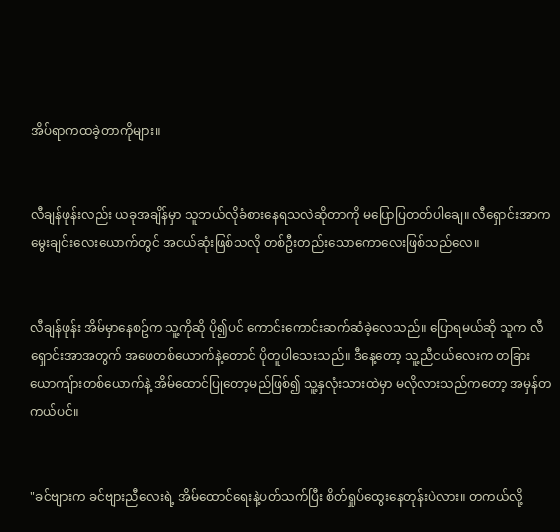အိပ်ရာကထခဲ့တာကိုများ။


လီချန်ဖုန်းလည်း ယခုအချိန်မှာ သူဘယ်လိုခံစားနေရသလဲဆိုတာကို မပြောပြတတ်ပါချေ။ လီရှောင်းအာက မွေးချင်းလေးယောက်တွင် အငယ်ဆုံးဖြစ်သလို တစ်ဦးတည်းသောကောလေးဖြစ်သည်လေ။


လီချန်ဖုန်း အိမ်မှာနေစဥ်က သူ့ကိုဆို ပို၍ပင် ကောင်းကောင်းဆက်ဆံခဲ့လေသည်။ ပြောရမယ်ဆို သူက လီရှောင်းအာအတွက် အဖေတစ်ယောက်နဲ့တောင် ပိုတူပါသေးသည်။ ဒီနေ့တော့ သူ့ညီငယ်လေးက တခြားယောကျ်ားတစ်ယောက်နဲ့ အိမ်ထောင်ပြုတော့မည်ဖြစ်၍ သူ့နှလုံးသားထဲမှာ မလိုလားသည်ကတော့ အမှန်တကယ်ပင်။


"ခင်ဗျားက ခင်ဗျားညီလေးရဲ့ အိမ်ထောင်ရေးနဲ့ပတ်သက်ပြီး စိတ်ရှုပ်ထွေးနေတုန်းပဲလား။ တကယ်လို့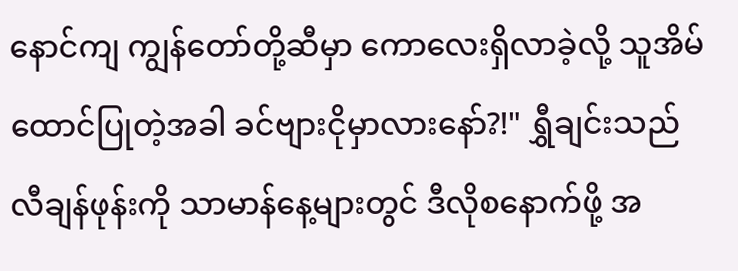နောင်ကျ ကျွန်တော်တို့ဆီမှာ ကောလေးရှိလာခဲ့လို့ သူအိမ်ထောင်ပြုတဲ့အခါ ခင်ဗျားငိုမှာလားနော်?!" ရွှီချင်းသည် လီချန်ဖုန်းကို သာမာန်နေ့များတွင် ဒီလိုစနောက်ဖို့ အ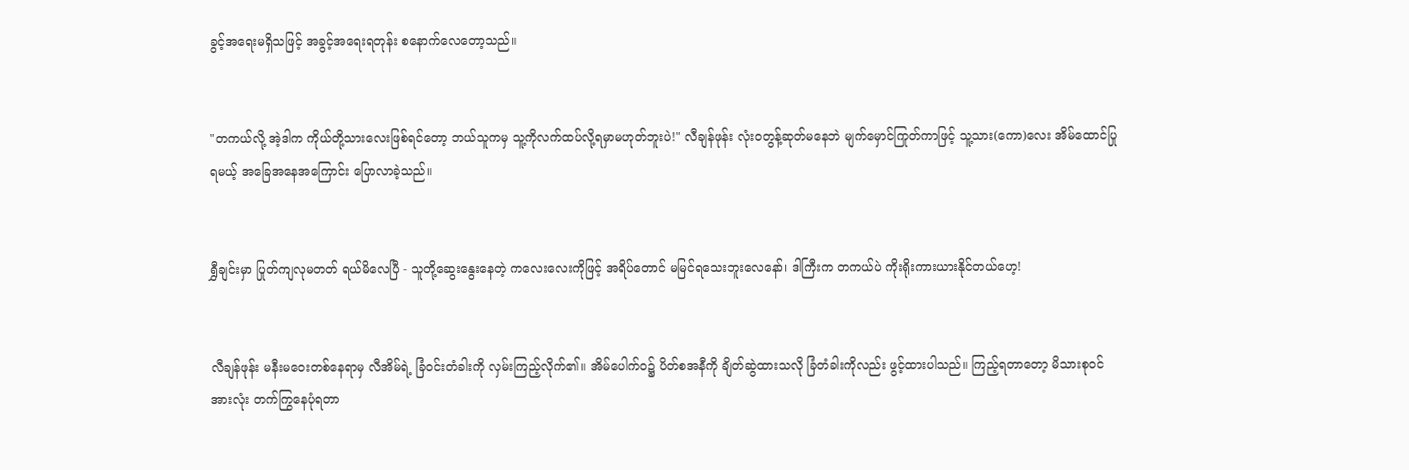ခွင့်အရေးမရှိသဖြင့် အခွင့်အရေးရတုန်း စနောက်လေတော့သည်။


"တကယ်လို့ အဲ့ဒါက ကိုယ်တို့သားလေးဖြစ်ရင်တော့ ဘယ်သူကမှ သူ့ကိုလက်ထပ်လို့ရမှာမဟုတ်ဘူးပဲ!" လီချန်ဖုန်း လုံးဝတွန့်ဆုတ်မနေဘဲ မျက်မှောင်ကြုတ်ကာဖြင့် သူ့သား(ကော)လေး အိမ်ထောင်ပြုရမယ့် အခြေအနေအကြောင်း ပြောလာခဲ့သည်။


ရွှီချင်းမှာ ပြုတ်ကျလုမတတ် ရယ်မိလေပြီ - သူတို့ဆွေးနွေးနေတဲ့ ကလေးလေးကိုဖြင့် အရိပ်တောင် မမြင်ရသေးဘူးလေနော်၊ ဒါကြီးက တကယ်ပဲ ကိုးရိုးကားယားနိုင်တယ်ဟေ့!


လီချန်ဖုန်း မနီးမဝေးတစ်နေရာမှ လီအိမ်ရဲ့ ခြံဝင်းတံခါးကို လှမ်းကြည့်လိုက်၏။ အိမ်ပေါက်ဝ၌ ပိတ်စအနီကို ချိတ်ဆွဲထားသလို ခြံတံခါးကိုလည်း ဖွင့်ထားပါသည်။ ကြည့်ရတာတော့ မိသားစုဝင်အားလုံး တက်ကြွနေပုံရတာ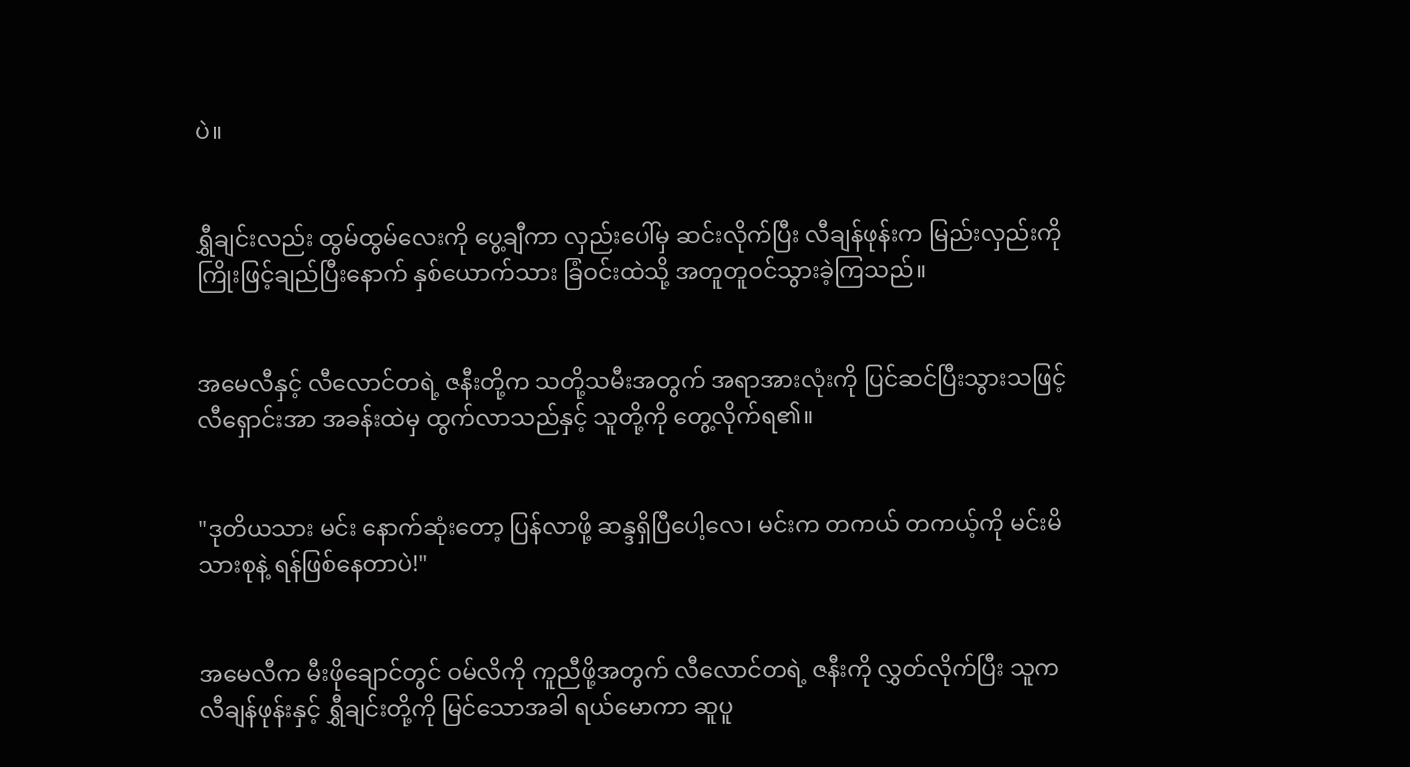ပဲ။


ရွှီချင်းလည်း ထွမ်ထွမ်လေးကို ပွေ့ချီကာ လှည်းပေါ်မှ ဆင်းလိုက်ပြီး လီချန်ဖုန်းက မြည်းလှည်းကို ကြိုးဖြင့်ချည်ပြီးနောက် နှစ်ယောက်သား ခြံဝင်းထဲသို့ အတူတူဝင်သွားခဲ့ကြသည်။


အမေလီနှင့် လီလောင်တရဲ့ ဇနီးတို့က သတို့သမီးအတွက် အရာအားလုံးကို ပြင်ဆင်ပြီးသွားသဖြင့် လီရှောင်းအာ အခန်းထဲမှ ထွက်လာသည်နှင့် သူတို့ကို တွေ့လိုက်ရ၏။


"ဒုတိယသား မင်း နောက်ဆုံးတော့ ပြန်လာဖို့ ဆန္ဒရှိပြီပေါ့လေ၊ မင်းက တကယ် တကယ့်ကို မင်းမိသားစုနဲ့ ရန်ဖြစ်နေတာပဲ!"


အမေလီက မီးဖိုချောင်တွင် ဝမ်လိကို ကူညီဖို့အတွက် လီလောင်တရဲ့ ဇနီးကို လွှတ်လိုက်ပြီး သူက လီချန်ဖုန်းနှင့် ရွှီချင်းတို့ကို မြင်သောအခါ ရယ်မောကာ ဆူပူ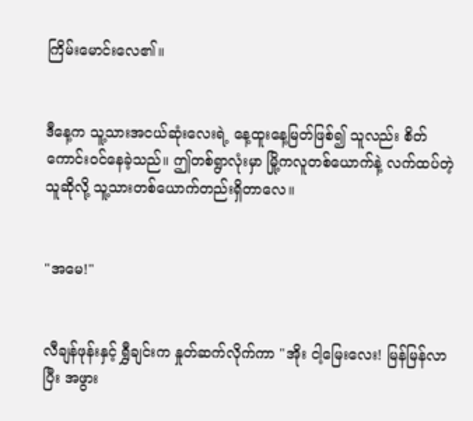ကြိမ်းမောင်းလေ၏။


ဒီနေ့က သူ့သားအငယ်ဆုံးလေးရဲ့ နေ့ထူးနေ့မြတ်ဖြစ်၍ သူလည်း စိတ်ကောင်းဝင်နေခဲ့သည်။ ဤတစ်ရွာလုံးမှာ မြို့ကလူတစ်ယောက်နဲ့ လက်ထပ်တဲ့သူဆိုလို့ သူ့သားတစ်ယောက်တည်းရှိတာလေ။


"အမေ!"


လီချန်ဖုန်းနှင့် ရွှီချင်းက နှုတ်ဆက်လိုက်ကာ "အိုး ငါ့မြေးလေး! မြန်မြန်လာပြီး အဖွား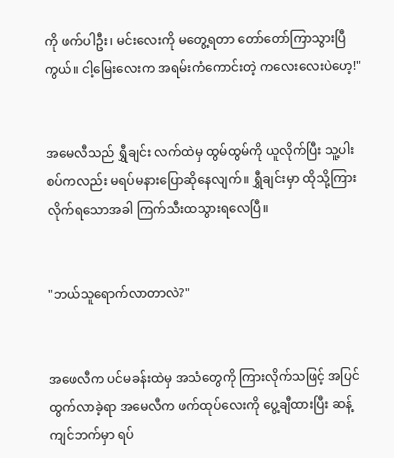ကို ဖက်ပါဦး၊ မင်းလေးကို မတွေ့ရတာ တော်တော်ကြာသွားပြီကွယ်။ ငါ့မြေးလေးက အရမ်းကံကောင်းတဲ့ ကလေးလေးပဲဟေ့!"


အမေလီသည် ရွှီချင်း လက်ထဲမှ ထွမ်ထွမ်ကို ယူလိုက်ပြီး သူ့ပါးစပ်ကလည်း မရပ်မနားပြောဆိုနေလျက်။ ရွှီချင်းမှာ ထိုသို့ကြားလိုက်ရသောအခါ ကြက်သီးထသွားရလေပြီ။


"ဘယ်သူရောက်လာတာလဲ?"


အဖေလီက ပင်မခန်းထဲမှ အသံတွေကို ကြားလိုက်သဖြင့် အပြင်ထွက်လာခဲ့ရာ အမေလီက ဖက်ထုပ်လေးကို ပွေ့ချီထားပြီး ဆန့်ကျင်ဘက်မှာ ရပ်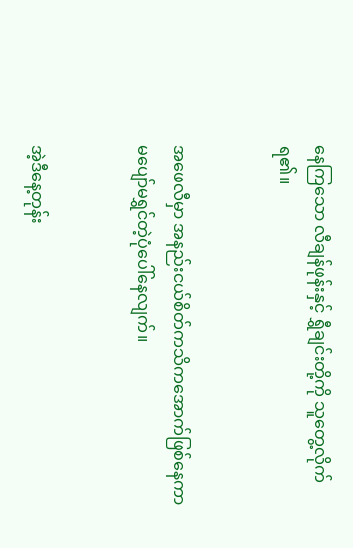နေကြသော လီချန်ဖုန်းနှင့် ရွှီချင်းတို့ကို သူတွေ့လိုက်ရ၏။


အဖေလီမှာ အနည်းငယ်စိတ်ကသိကအောက်ဖြစ်နေကာ မပျော်မရွှင်တဲ့ပုံပေါ်နေလျက်။


အဲ့ဒီနေ့တုန်း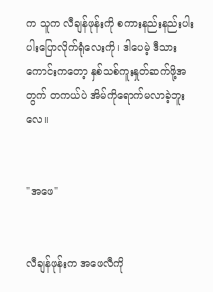က သူက လီချန်ဖုန်းကို စကားနည်းနည်းပါးပါးပြောလိုက်ရုံလေးကို၊ ဒါပေမဲ့ ဒီသားကောင်းကတော့ နှစ်သစ်ကူးနှုတ်ဆက်ဖို့အတွက် တကယ်ပဲ အိမ်ကိုရောက်မလာခဲ့ဘူးလေ။


"အဖေ"


လီချန်ဖုန်းက အဖေလီကို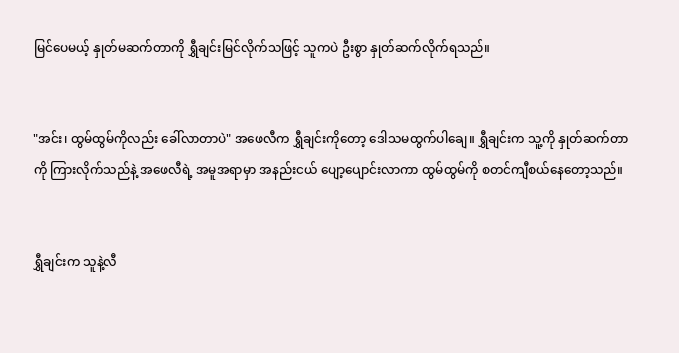မြင်ပေမယ့် နှုတ်မဆက်တာကို ရွှီချင်းမြင်လိုက်သဖြင့် သူကပဲ ဦးစွာ နှုတ်ဆက်လိုက်ရသည်။


"အင်း၊ ထွမ်ထွမ်ကိုလည်း ခေါ်လာတာပဲ" အဖေလီက ရွှီချင်းကိုတော့ ဒေါသမထွက်ပါချေ။ ရွှီချင်းက သူ့ကို နှုတ်ဆက်တာကို ကြားလိုက်သည်နဲ့ အဖေလီရဲ့ အမူအရာမှာ အနည်းငယ် ပျော့ပျောင်းလာကာ ထွမ်ထွမ်ကို စတင်ကျီစယ်နေတော့သည်။


ရွှီချင်းက သူနဲ့လီ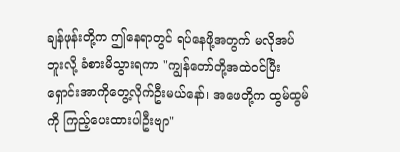ချန်ဖုန်းတို့က ဤနေရာတွင် ရပ်နေဖို့အတွက် မလိုအပ်ဘူးလို့ ခံစားမိသွားရကာ "ကျွန်တော်တို့အထဲဝင်ပြီး ရှောင်းအာကိုတွေ့လိုက်ဦးမယ်နော်၊ အဖေတို့က ထွမ်ထွမ်ကို ကြည့်ပေးထားပါဦးဗျာ"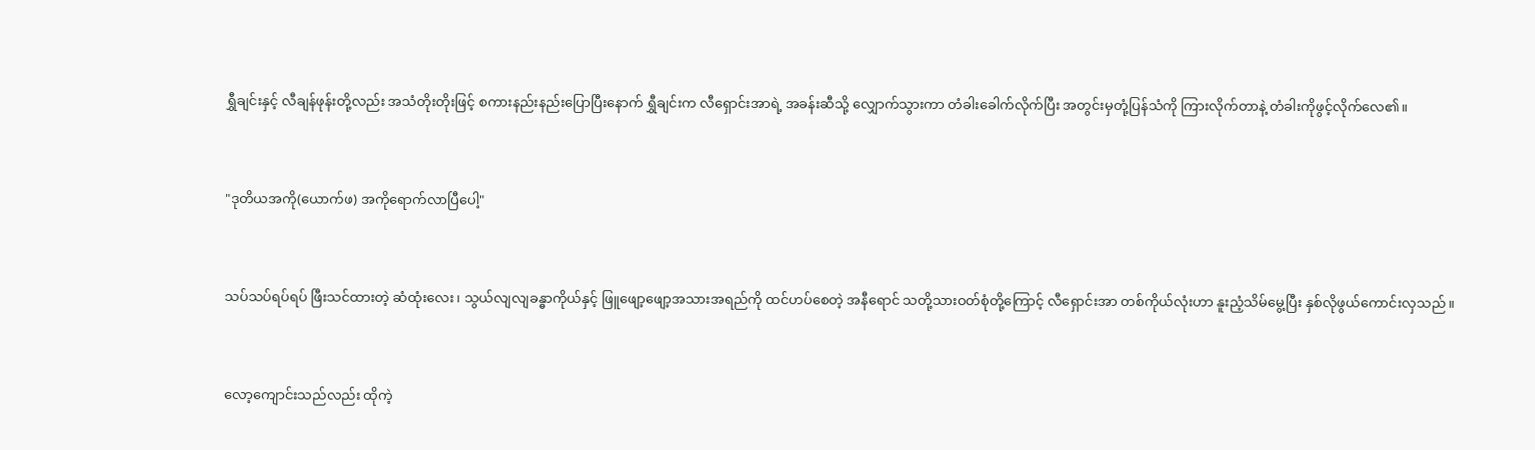ရွှီချင်းနှင့် လီချန်ဖုန်းတို့လည်း အသံတိုးတိုးဖြင့် စကားနည်းနည်းပြောပြီးနောက် ရွှီချင်းက လီရှောင်းအာရဲ့ အခန်းဆီသို့ လျှောက်သွားကာ တံခါးခေါက်လိုက်ပြီး အတွင်းမှတုံ့ပြန်သံကို ကြားလိုက်တာနဲ့ တံခါးကိုဖွင့်လိုက်လေ၏။


"ဒုတိယအကို(ယောက်ဖ) အကိုရောက်လာပြီပေါ့"


သပ်သပ်ရပ်ရပ် ဖြီးသင်ထားတဲ့ ဆံထုံးလေး၊ သွယ်လျလျခန္ဓာကိုယ်နှင့် ဖြူဖျော့ဖျော့အသားအရည်ကို ထင်ဟပ်စေတဲ့ အနီရောင် သတို့သားဝတ်စုံတို့ကြောင့် လီရှောင်းအာ တစ်ကိုယ်လုံးဟာ နူးညံ့သိမ်မွေ့ပြီး နှစ်လိုဖွယ်ကောင်းလှသည်။


လော့ကျောင်းသည်လည်း ထိုကဲ့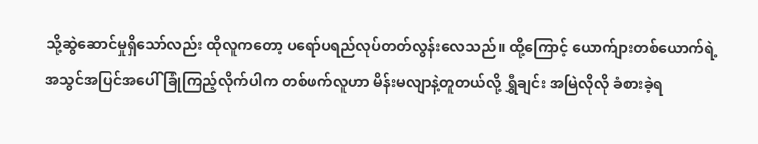သို့ဆွဲဆောင်မှုရှိသော်လည်း ထိုလူကတော့ ပရော်ပရည်လုပ်တတ်လွန်းလေသည်။ ထို့ကြောင့် ယောက်ျားတစ်ယောက်ရဲ့ အသွင်အပြင်အပေါ် ခြုံကြည့်လိုက်ပါက တစ်ဖက်လူဟာ မိန်းမလျာနဲ့တူတယ်လို့ ရွှီချင်း အမြဲလိုလို ခံစားခဲ့ရ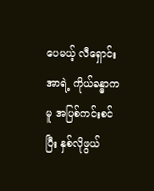ပေမယ့် လီရှောင်းအာရဲ့ ကိုယ်ခန္ဓာကမူ အပြစ်ကင်းစင်ပြီး နှစ်လိုဖွယ်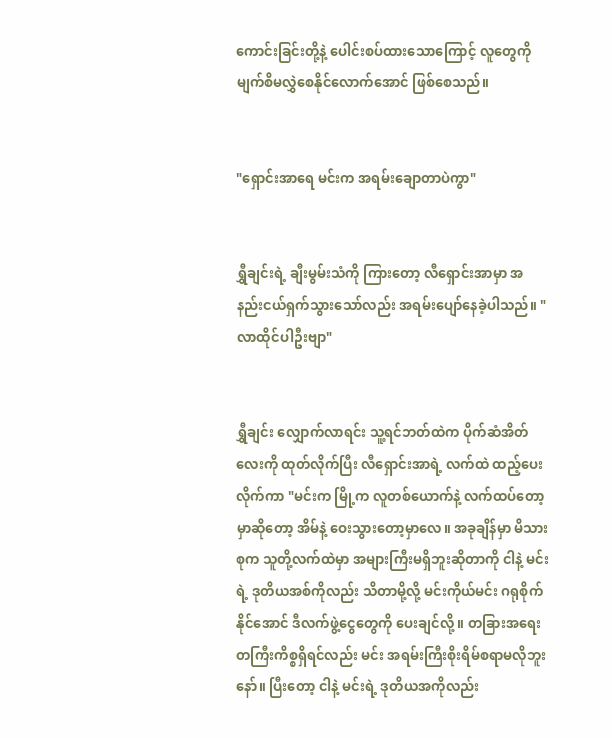ကောင်းခြင်းတို့နဲ့ ပေါင်းစပ်ထားသောကြောင့် လူတွေကို မျက်စိမလွှဲစေနိုင်လောက်အောင် ဖြစ်စေသည်။


"ရှောင်းအာရေ မင်းက အရမ်းချောတာပဲကွာ"


ရွှီချင်းရဲ့ ချီးမွမ်းသံကို ကြားတော့ လီရှောင်းအာမှာ အနည်းငယ်ရှက်သွားသော်လည်း အရမ်းပျော်နေခဲ့ပါသည်။ "လာထိုင်ပါဦးဗျာ"


ရွှီချင်း လျှောက်လာရင်း သူ့ရင်ဘတ်ထဲက ပိုက်ဆံအိတ်လေးကို ထုတ်လိုက်ပြီး လီရှောင်းအာရဲ့ လက်ထဲ ထည့်ပေးလိုက်ကာ "မင်းက မြို့က လူတစ်ယောက်နဲ့ လက်ထပ်တော့မှာဆိုတော့ အိမ်နဲ့ ဝေးသွားတော့မှာလေ။ အခုချိန်မှာ မိသားစုက သူတို့လက်ထဲမှာ အများကြီးမရှိဘူးဆိုတာကို ငါနဲ့ မင်းရဲ့ ဒုတိယအစ်ကိုလည်း သိတာမို့လို့ မင်းကိုယ်မင်း ဂရုစိုက်နိုင်အောင် ဒီလက်ဖွဲ့ငွေတွေကို ပေးချင်လို့။ တခြားအရေးတကြီးကိစ္စရှိရင်လည်း မင်း အရမ်းကြီးစိုးရိမ်စရာမလိုဘူးနော်။ ပြီးတော့ ငါနဲ့ မင်းရဲ့ ဒုတိယအကိုလည်း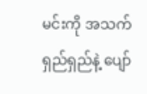မင်းကို အသက်ရှည်ရှည်နဲ့ ပျော်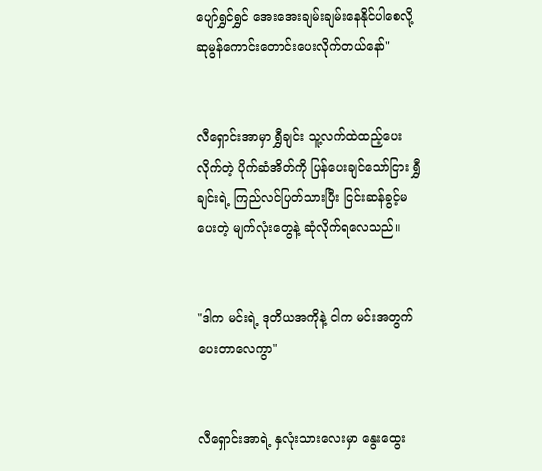ပျော်ရွှင်ရွှင် အေးအေးချမ်းချမ်းနေနိုင်ပါစေလို့ ဆုမွန်ကောင်းတောင်းပေးလိုက်တယ်နော်"


လီရှောင်းအာမှာ ရွှီချင်း သူ့လက်ထဲထည့်ပေးလိုက်တဲ့ ပိုက်ဆံအိတ်ကို ပြန်ပေးချင်သော်ငြား ရွှီချင်းရဲ့ ကြည်လင်ပြတ်သားပြီး ငြင်းဆန်ခွင့်မပေးတဲ့ မျက်လုံးတွေနဲ့ ဆုံလိုက်ရလေသည်။


"ဒါက မင်းရဲ့ ဒုတိယအကိုနဲ့ ငါက မင်းအတွက် ပေးတာလေကွာ"


လီရှောင်းအာရဲ့ နှလုံးသားလေးမှာ နွေးထွေး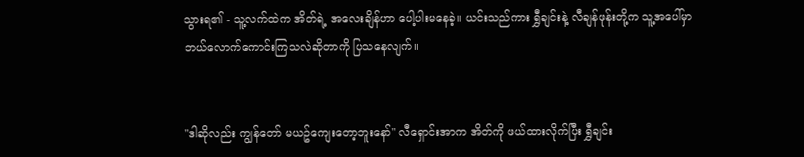သွားရ၏ - သူ့လက်ထဲက အိတ်ရဲ့ အလေးချိန်ဟာ ပေါ့ပါးမနေခဲ့။ ယင်းသည်ကား ရွှီချင်းနဲ့ လီချန်ဖုန်းတို့က သူ့အပေါ်မှာ ဘယ်လောက်ကောင်းကြသလဲဆိုတာကို ပြသနေလျက်။


"ဒါဆိုလည်း ကျွန်တော် မယဥ်ကျေးတော့ဘူးနော်" လီရှောင်းအာက အိတ်ကို ဖယ်ထားလိုက်ပြီး ရွှီချင်း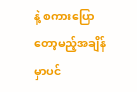နဲ့ စကားပြောတော့မည့်အချိန်မှာပင်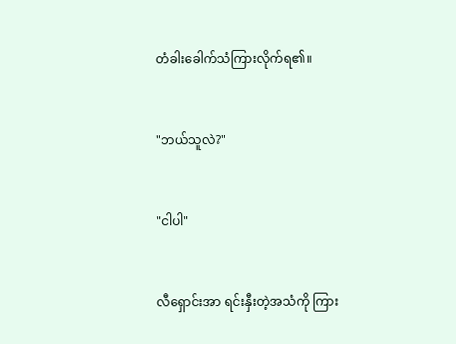တံခါးခေါက်သံကြားလိုက်ရ၏။


"ဘယ်သူလဲ?"


"ငါပါ"


လီရှောင်းအာ ရင်းနှီးတဲ့အသံကို ကြား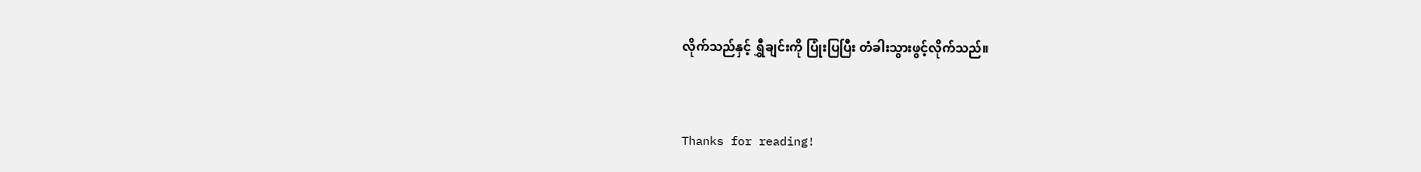လိုက်သည်နှင့် ရွှီချင်းကို ပြုံးပြပြီး တံခါးသွားဖွင့်လိုက်သည်။


Thanks for reading!